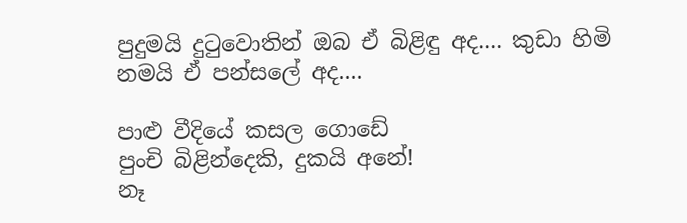පුදුමයි දුටුවොතින් ඔබ ඒ බිළිඳු අද.... කුඩා හිමි නමයි ඒ පන්සලේ අද....

පාළු වීදියේ කසල ගොඩේ
පුංචි බිළින්දෙකි, දුකයි අනේ!
නෑ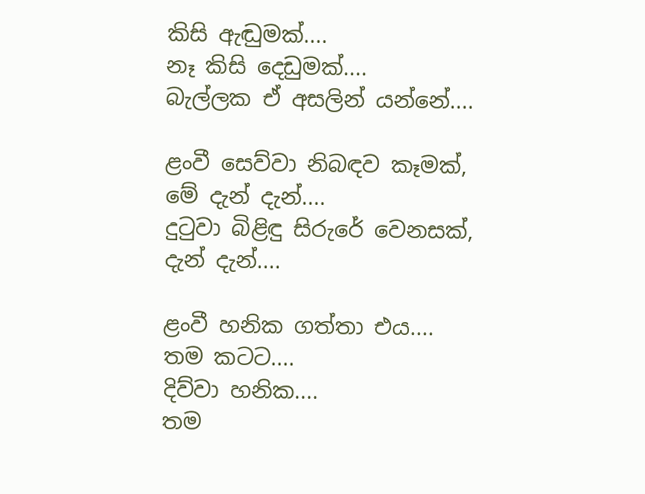කිසි ඇඬුමක්....
නෑ කිසි දෙඩුමක්....
බැල්ලක ඒ අසලින් යන්නේ....

ළංවී සෙව්වා නිබඳව කෑමක්,
මේ දැන් දැන්....
දුටුවා බිළිඳු සිරුරේ වෙනසක්,
දැන් දැන්....

ළංවී හනික ගත්තා එය....
තම කටට....
දිව්වා හනික....
තම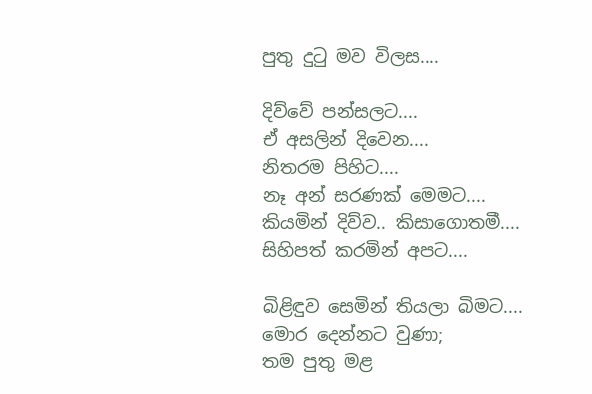පුතු දුටු මව විලස....

දිව්වේ පන්සලට....
ඒ අසලින් දිවෙන....
නිතරම පිහිට....
නෑ අන් සරණක් මෙමට....
කියමින් දිව්ව.. කිසාගොතමී....
සිහිපත් කරමින් අපට....

බිළිඳුව සෙමින් තියලා බිමට....
මොර දෙන්නට වුණා;
තම පුතු මළ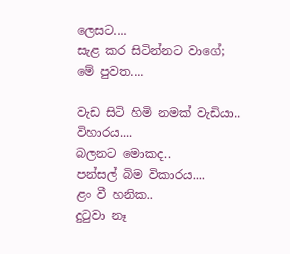ලෙසට....
සැළ කර සිටින්නට වාගේ;
මේ පුවත....

වැඩ සිටි හිමි නමක් වැඩියා..
විහාරය....
බලනට මොකද..
පන්සල් බිම විකාරය....
ළං වී හනික..
දුටුවා නෑ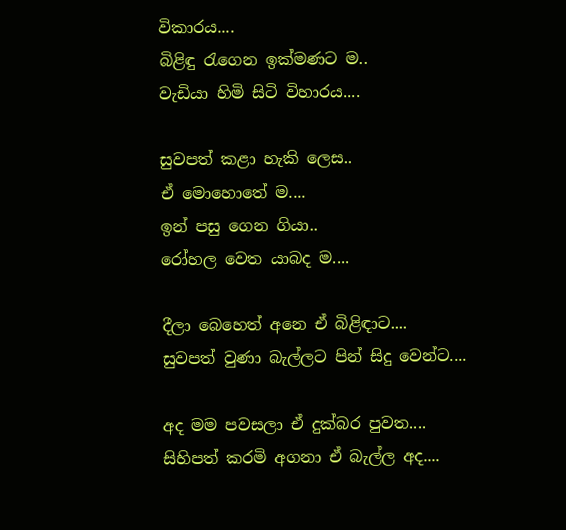විකාරය....
බිළිඳු රැගෙන ඉක්මණට ම..
වැඩියා හිමි සිටි විහාරය....

සුවපත් කළා හැකි ලෙස..
ඒ මොහොතේ ම....
ඉන් පසු ගෙන ගියා..
රෝහල වෙත යාබද ම....

දීලා බෙහෙත් අනෙ ඒ බිළිඳාට....
සුවපත් වුණා බැල්ලට පින් සිදු වෙන්ට....

අද මම පවසලා ඒ දුක්බර පුවත....
සිහිපත් කරමි අගනා ඒ බැල්ල අද....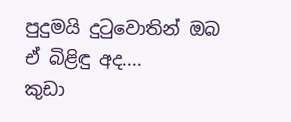පුදුමයි දුටුවොතින් ඔබ ඒ බිළිඳු අද....
කුඩා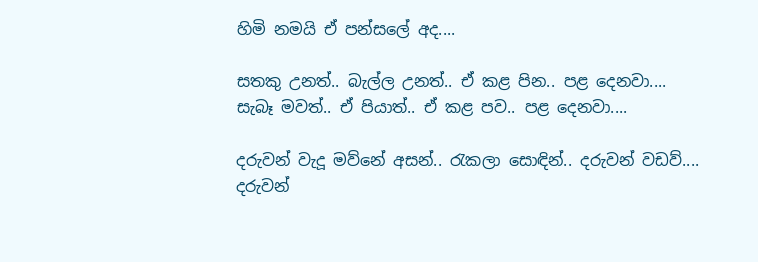හිමි නමයි ඒ පන්සලේ අද....

සතකු උනත්.. බැල්ල උනත්.. ඒ කළ පින.. පළ දෙනවා....
සැබෑ මවත්.. ඒ පියාත්.. ඒ කළ පව.. පළ දෙනවා....

දරුවන් වැදූ මව්නේ අසන්.. රැකලා සොඳින්.. දරුවන් වඩව්....
දරුවන්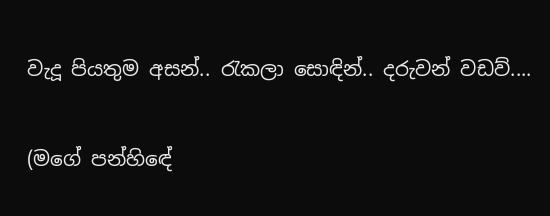වැදූ පියතුම අසන්.. රැකලා සොඳින්.. දරුවන් වඩව්....

(මගේ පන්හිඳේ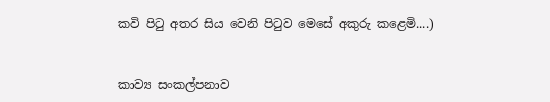කවි පිටු අතර සිය වෙනි පිටුව මෙසේ අකුරු කළෙමි....)


කාව්‍ය සංකල්පනාව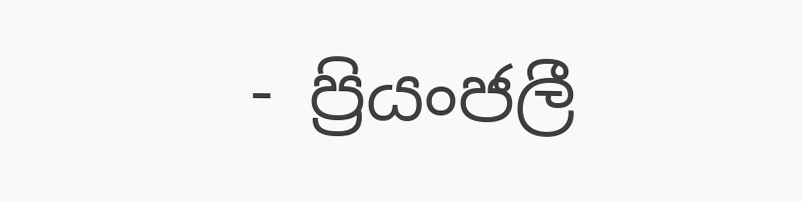- ප්‍රියංජලී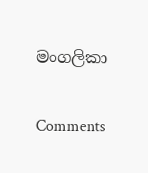මංගලිකා

Comments